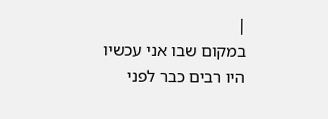|
במקום שבו אני עכשיו
היו רבים כבר לפני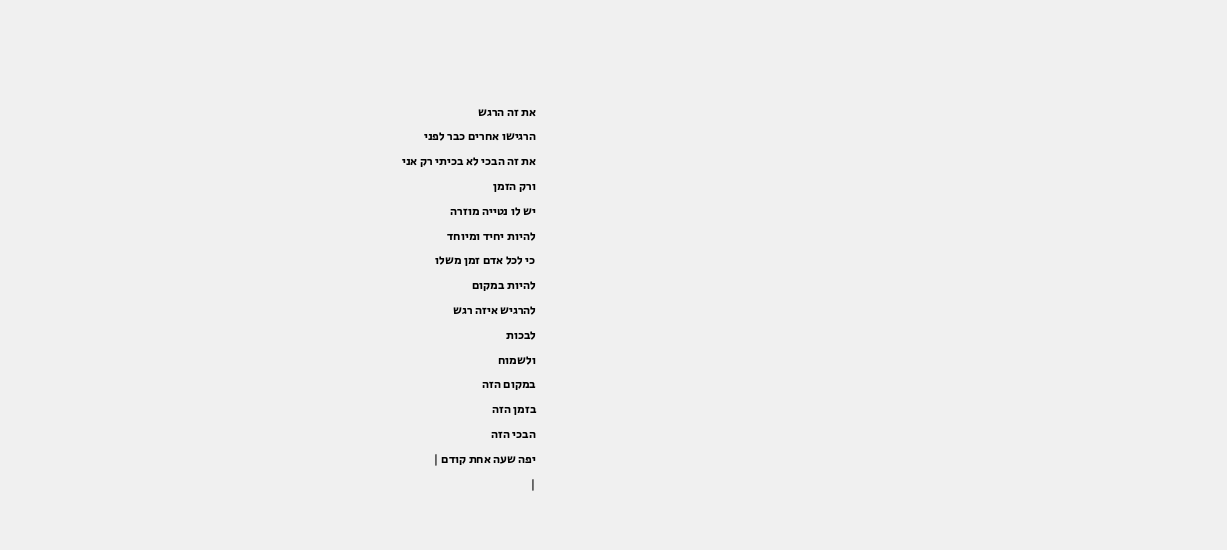את זה הרגש
הרגישו אחרים כבר לפני
את זה הבכי לא בכיתי רק אני
ורק הזמן
יש לו נטייה מוזרה
להיות יחיד ומיוחד
כי לכל אדם זמן משלו
להיות במקום
להרגיש איזה רגש
לבכות
ולשמוח
במקום הזה
בזמן הזה
הבכי הזה
יפה שעה אחת קודם |
|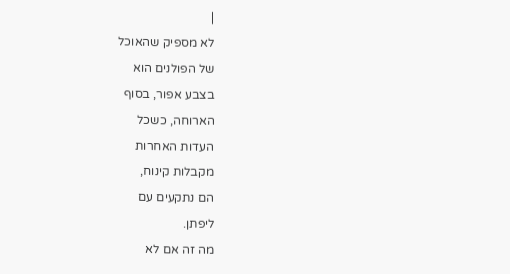|
לא מספיק שהאוכל
של הפולנים הוא
בצבע אפור, בסוף
הארוחה, כשכל
העדות האחרות
מקבלות קינוח,
הם נתקעים עם
ליפתן.
מה זה אם לא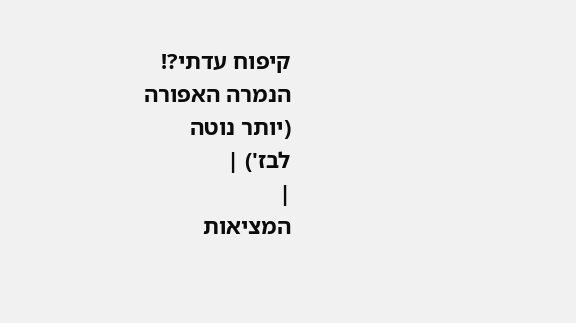קיפוח עדתי?!
הנמרה האפורה
(יותר נוטה
לבז') |
|
המציאות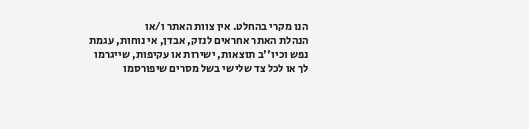הנו מקרי בהחלט. אין צוות האתר ו/או
הנהלת האתר אחראים לנזק, אבדן, אי נוחות, עגמת
נפש וכיו''ב תוצאות, ישירות או עקיפות, שייגרמו
לך או לכל צד שלישי בשל מסרים שיפורסמו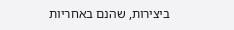ביצירות, שהנם באחריות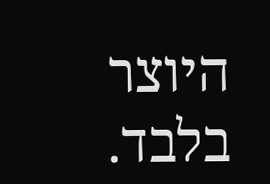היוצר בלבד.